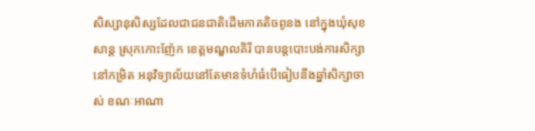សិស្សានុសិស្សដែលជាជនជាតិដើមភាគតិចពូនង នៅក្នុងឃុំសុខសាន្ត ស្រុកកោះញ៉ែក ខេត្តមណ្ឌលគិរី បានបន្តបោះបង់ការសិក្សានៅកម្រិត អនុវិទ្យាល័យនៅតែមានទំហំធំបើធៀបនឹងឆ្នាំសិក្សាចាស់ ខណៈអាណា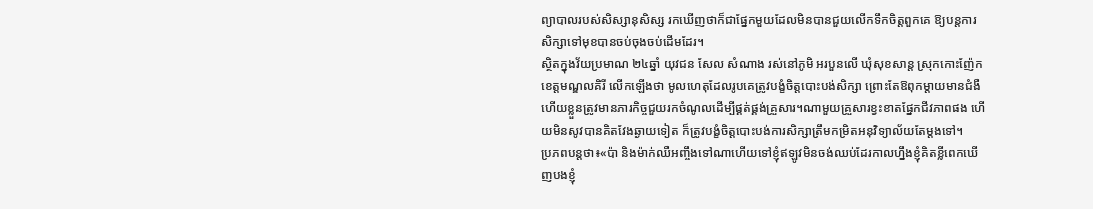ព្យាបាលរបស់សិស្សានុសិស្ស រកឃើញថាក៏ជាផ្នែកមួយដែលមិនបានជួយលើកទឹកចិត្តពួកគេ ឱ្យបន្តការសិក្សាទៅមុខបានចប់ចុងចប់ដើមដែរ។
ស្ថិតក្នុងវ័យប្រមាណ ២៤ឆ្នាំ យុវជន សែល សំណាង រស់នៅភូមិ អរបួនលើ ឃុំសុខសាន្ត ស្រុកកោះញ៉ែក ខេត្តមណ្ឌលគិរី លើកឡើងថា មូលហេតុដែលរូបគេត្រូវបង្ខំចិត្តបោះបង់សិក្សា ព្រោះតែឱពុកម្តាយមានជំងឺ ហើយខ្លួនត្រូវមានភារកិច្ចជួយរកចំណូលដើម្បីផ្គត់ផ្គង់គ្រួសារ។ណាមួយគ្រួសារខ្វះខាតផ្នែកជីវភាពផង ហើយមិនសូវបានគិតវែងឆ្ងាយទៀត ក៏ត្រូវបង្ខំចិត្តបោះបង់ការសិក្សាត្រឹមកម្រិតអនុវិទ្យាល័យតែម្តងទៅ។
ប្រភពបន្តថា៖«ប៉ា និងម៉ាក់ឈឺអញ្ចឹងទៅណាហើយទៅខ្ញុំឥឡូវមិនចង់ឈប់ដែរកាលហ្នឹងខ្ញុំគិតខ្លីពេកឃើញបងខ្ញុំ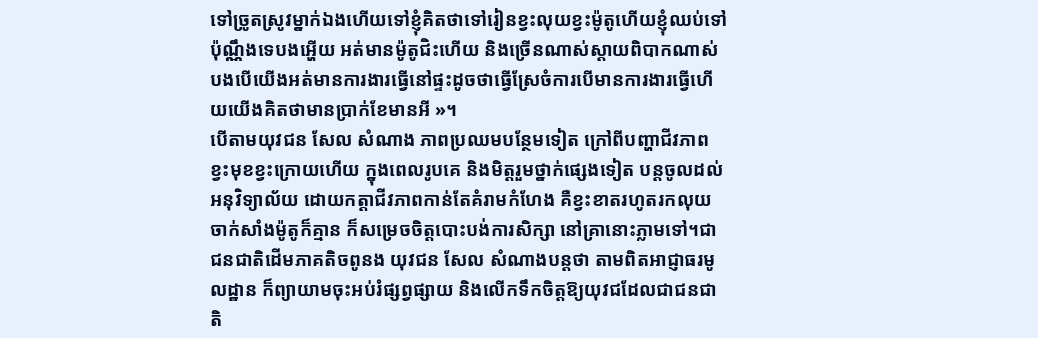ទៅច្រូតស្រូវម្នាក់ឯងហើយទៅខ្ញុំគិតថាទៅរៀនខ្វះលុយខ្វះម៉ូតូហើយខ្ញុំឈប់ទៅប៉ុណ្ណឹងទេបងអើ្ហយ អត់មានម៉ូតូជិះហើយ និងច្រើនណាស់ស្តាយពិបាកណាស់បងបើយើងអត់មានការងារធ្វើនៅផ្ទះដូចថាធ្វើស្រែចំការបើមានការងារធ្វើហើយយើងគិតថាមានប្រាក់ខែមានអី »។
បើតាមយុវជន សែល សំណាង ភាពប្រឈមបន្ថែមទៀត ក្រៅពីបញ្ហាជីវភាពខ្វះមុខខ្វះក្រោយហើយ ក្នុងពេលរូបគេ និងមិត្តរួមថ្នាក់ផ្សេងទៀត បន្តចូលដល់អនុវិទ្យាល័យ ដោយកត្តាជីវភាពកាន់តែគំរាមកំហែង គឺខ្វះខាតរហូតរកលុយចាក់សាំងម៉ូតូក៏គ្មាន ក៏សម្រេចចិត្តបោះបង់ការសិក្សា នៅគ្រានោះភ្លាមទៅ។ជាជនជាតិដើមភាគតិចពូនង យុវជន សែល សំណាងបន្តថា តាមពិតអាជ្ញាធរមូលដ្ឋាន ក៏ព្យាយាមចុះអប់រំផ្សព្វផ្សាយ និងលើកទឹកចិត្តឱ្យយុវជដែលជាជនជាតិ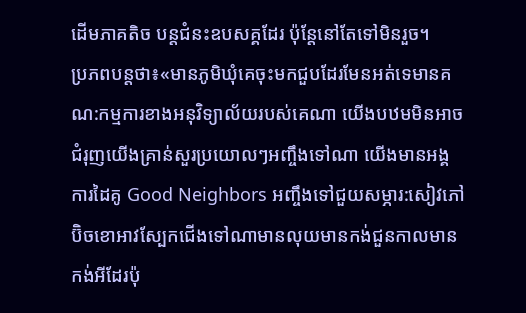ដើមភាគតិច បន្តជំនះឧបសគ្គដែរ ប៉ុន្តែនៅតែទៅមិនរួច។
ប្រភពបន្តថា៖«មានភូមិឃុំគេចុះមកជួបដែរមែនអត់ទេមានគណ:កម្មការខាងអនុវិទ្យាល័យរបស់គេណា យើងបឋមមិនអាចជំរុញយើងគ្រាន់សួរប្រយោលៗអញ្ចឹងទៅណា យើងមានអង្គការដៃគូ Good Neighbors អញ្ចឹងទៅជួយសម្ភារ:សៀវភៅប៊ិចខោអាវស្បែកជើងទៅណាមានលុយមានកង់ជួនកាលមានកង់អីដែរប៉ុ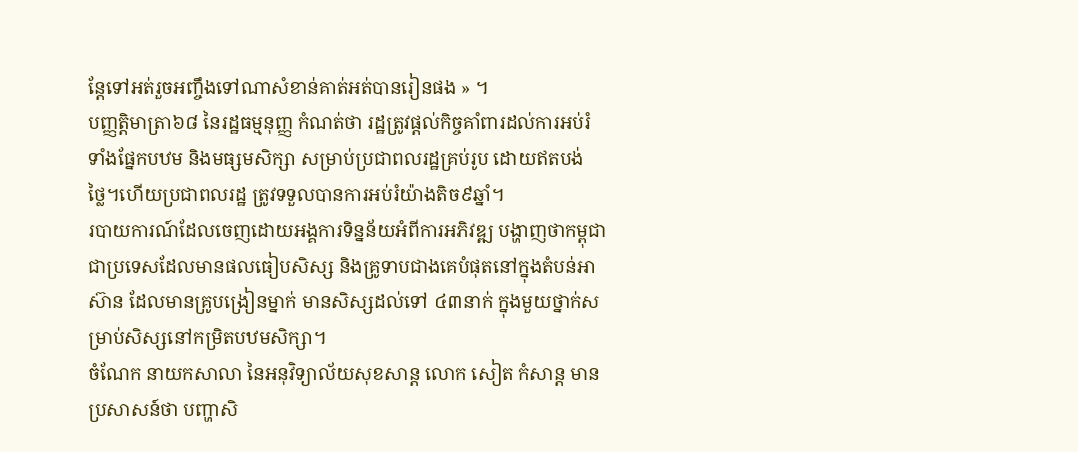ន្តែទៅអត់រួចអញ្ចឹងទៅណាសំខាន់គាត់អត់បានរៀនផង » ។
បញ្ញត្តិមាត្រា៦៨ នៃរដ្ឋធម្មនុញ្ញ កំណត់ថា រដ្ឋត្រូវផ្តល់កិច្ចគាំពារដល់ការអប់រំទាំងផ្នែកបឋម និងមធ្សមសិក្សា សម្រាប់ប្រជាពលរដ្ឋគ្រប់រូប ដោយឥតបង់ថ្លៃ។ហើយប្រជាពលរដ្ឋ ត្រូវទទួលបានការអប់រំយ៉ាងតិច៩ឆ្នាំ។
របាយការណ៍ដែលចេញដោយអង្គការទិន្នន័យអំពីការអភិវឌ្ឍ បង្ហាញថាកម្ពុជាជាប្រទេសដែលមានផលធៀបសិស្ស និងគ្រូទាបជាងគេបំផុតនៅក្នុងតំបន់អាស៊ាន ដែលមានគ្រូបង្រៀនម្នាក់ មានសិស្សដល់ទៅ ៤៣នាក់ ក្នុងមួយថ្នាក់សម្រាប់សិស្សនៅកម្រិតបឋមសិក្សា។
ចំណែក នាយកសាលា នៃអនុវិទ្យាល័យសុខសាន្ត លោក សៀត កំសាន្ត មានប្រសាសន៍ថា បញ្ហាសិ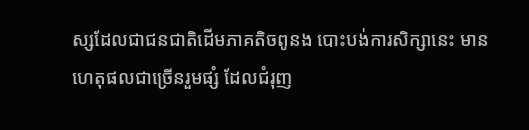ស្សដែលជាជនជាតិដើមភាគតិចពូនង បោះបង់ការសិក្សានេះ មានហេតុផលជាច្រើនរួមផ្សំ ដែលជំរុញ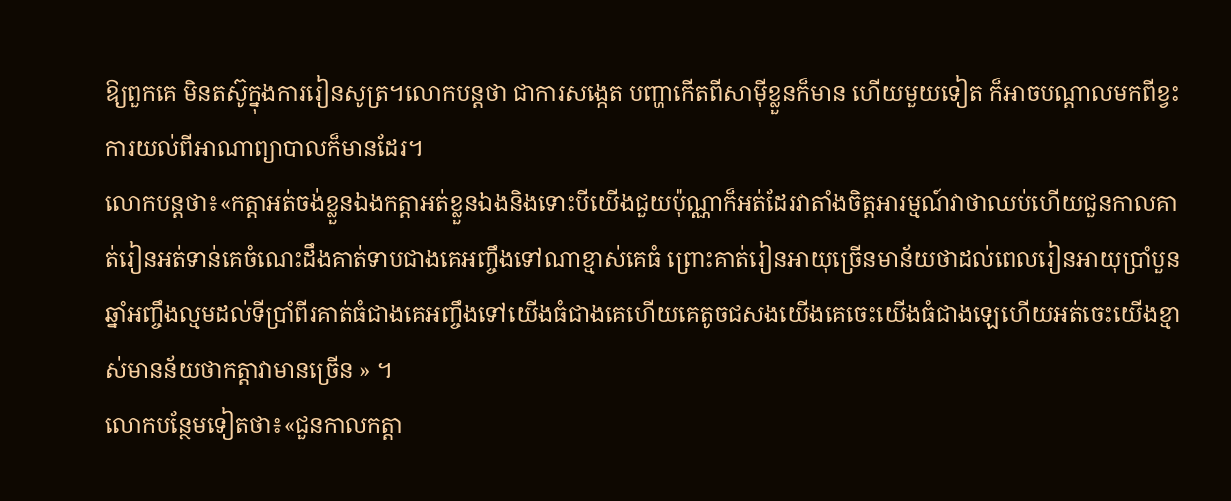ឱ្យពួកគេ មិនតស៊ូក្នុងការរៀនសូត្រ។លោកបន្តថា ជាការសង្កេត បញ្ហាកើតពីសាម៉ីខ្លួនក៏មាន ហើយមួយទៀត ក៏អាចបណ្តាលមកពីខ្វះការយល់ពីអាណាព្យាបាលក៏មានដែរ។
លោកបន្តថា៖«កត្តាអត់ចង់ខ្លួនឯងកត្តាអត់ខ្លួនឯងនិងទោះបីយើងជួយប៉ុណ្ណាក៏អត់ដែរវាតាំងចិត្តអារម្មណ៍វាថាឈប់ហើយជួនកាលគាត់រៀនអត់ទាន់គេចំណេះដឹងគាត់ទាបជាងគេអញ្ចឹងទៅណាខ្មាស់គេធំ ព្រោះគាត់រៀនអាយុច្រើនមាន័យថាដល់ពេលរៀនអាយុប្រាំបួនឆ្នាំអញ្ចឹងល្មមដល់ទីប្រាំពីរគាត់ធំជាងគេអញ្ចឹងទៅយើងធំជាងគេហើយគេតូចជសងយើងគេចេះយើងធំជាងឡេហើយអត់ចេះយើងខ្មាស់មានន័យថាកត្តាវាមានច្រើន » ។
លោកបន្ថែមទៀតថា៖«ជួនកាលកត្តា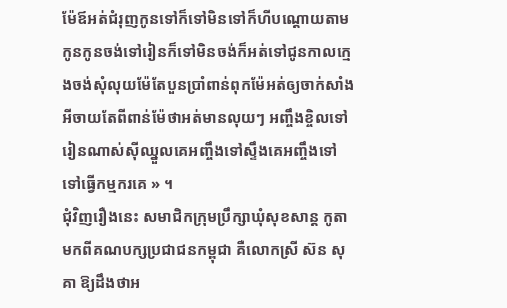ម៉ែឪអត់ជំរុញកូនទៅក៏ទៅមិនទៅក៏ហីបណ្តោយតាមកូនកូនចង់ទៅរៀនក៏ទៅមិនចង់ក៏អត់ទៅជូនកាលក្មេងចង់សុំលុយម៉ែតែបួនប្រាំពាន់ពុកម៉ែអត់ឲ្យចាក់សាំងអីចាយតែពីពាន់ម៉ែថាអត់មានលុយៗ អញ្ចឹងខ្ចិលទៅរៀនណាស់ស៊ីឈ្នួលគេអញ្ចឹងទៅស្ទឹងគេអញ្ចឹងទៅ ទៅធ្វើកម្មករគេ » ។
ជុំវិញរឿងនេះ សមាជិកក្រុមប្រឹក្សាឃុំសុខសាន្ត កូតាមកពីគណបក្សប្រជាជនកម្ពុជា គឺលោកស្រី ស៊ន សុគា ឱ្យដឹងថាអ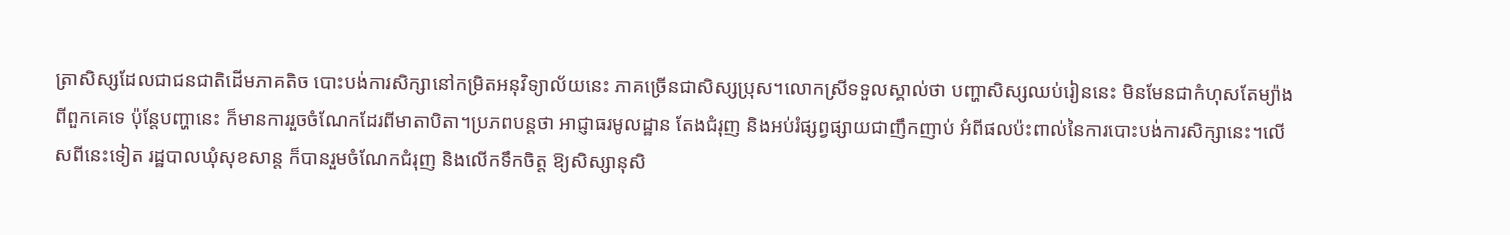ត្រាសិស្សដែលជាជនជាតិដើមភាគតិច បោះបង់ការសិក្សានៅកម្រិតអនុវិទ្យាល័យនេះ ភាគច្រើនជាសិស្សប្រុស។លោកស្រីទទួលស្គាល់ថា បញ្ហាសិស្សឈប់រៀននេះ មិនមែនជាកំហុសតែម្យ៉ាងពីពួកគេទេ ប៉ុន្តែបញ្ហានេះ ក៏មានការរួចចំណែកដែរពីមាតាបិតា។ប្រភពបន្តថា អាជ្ញាធរមូលដ្ឋាន តែងជំរុញ និងអប់រំផ្សព្វផ្សាយជាញឹកញាប់ អំពីផលប៉ះពាល់នៃការបោះបង់ការសិក្សានេះ។លើសពីនេះទៀត រដ្ឋបាលឃុំសុខសាន្ត ក៏បានរួមចំណែកជំរុញ និងលើកទឹកចិត្ត ឱ្យសិស្សានុសិ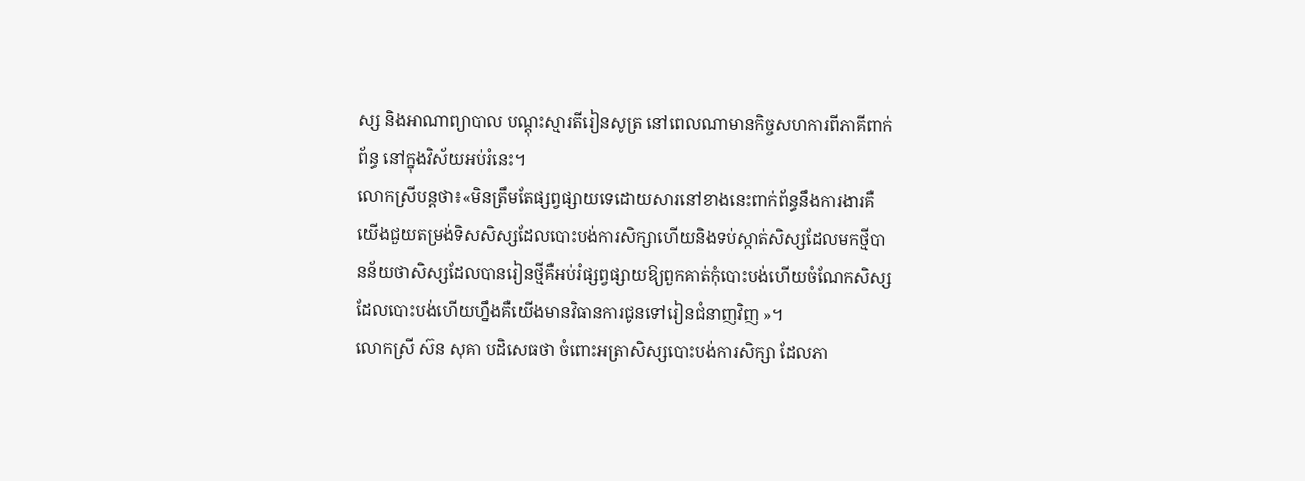ស្ស និងអាណាព្យាបាល បណ្តុះស្មារតីរៀនសូត្រ នៅពេលណាមានកិច្ចសហការពីភាគីពាក់ព័ន្ធ នៅក្នុងវិស័យអប់រំនេះ។
លោកស្រីបន្តថា៖«មិនត្រឹមតែផ្សព្វផ្សាយទេដោយសារនៅខាងនេះពាក់ព័ន្ធនឹងការងារគឺយើងជួយតម្រង់ទិសសិស្សដែលបោះបង់ការសិក្សាហើយនិងទប់ស្កាត់សិស្សដែលមកថ្មីបានន័យថាសិស្សដែលបានរៀនថ្មីគឺអប់រំផ្សព្វផ្សាយឱ្យពួកគាត់កុំបោះបង់ហើយចំណែកសិស្សដែលបោះបង់ហើយហ្នឹងគឺយើងមានវិធានការជូនទៅរៀនជំនាញវិញ »។
លោកស្រី ស៊ន សុគា បដិសេធថា ចំពោះអត្រាសិស្សបោះបង់ការសិក្សា ដែលភា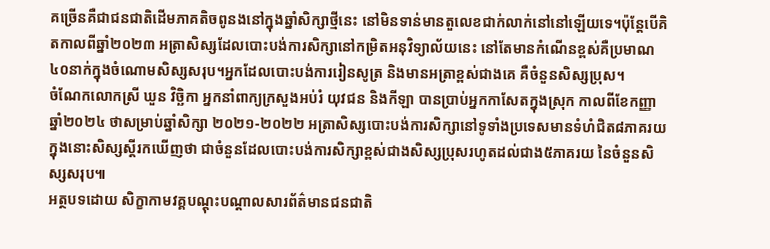គច្រើនគឺជាជនជាតិដើមភាគតិចពូនងនៅក្នុងឆ្នាំសិក្សាថ្មីនេះ នៅមិនទាន់មានតួលេខជាក់លាក់នៅនៅឡើយទេ។ប៉ុន្តែបើគិតកាលពីឆ្នាំ២០២៣ អត្រាសិស្សដែលបោះបង់ការសិក្សានៅកម្រិតអនុវិទ្យាល័យនេះ នៅតែមានកំណើនខ្ពស់គឺប្រមាណ៤០នាក់ក្នុងចំណោមសិស្សសរុប។អ្នកដែលបោះបង់ការរៀនសូត្រ និងមានអត្រាខ្ពស់ជាងគេ គឺចំនួនសិស្សប្រុស។
ចំណែកលោកស្រី ឃួន វិច្ឆិកា អ្នកនាំពាក្យក្រសួងអប់រំ យុវជន និងកីឡា បានប្រាប់អ្នកកាសែតក្នុងស្រុក កាលពីខែកញ្ញា ឆ្នាំ២០២៤ ថាសម្រាប់ឆ្នាំសិក្សា ២០២១-២០២២ អត្រាសិស្សបោះបង់ការសិក្សានៅទូទាំងប្រទេសមានទំហំជិត៨ភាគរយ ក្នុងនោះសិស្សស្តីរកឃើញថា ជាចំនួនដែលបោះបង់ការសិក្សាខ្ពស់ជាងសិស្សប្រុសរហូតដល់ជាង៥ភាគរយ នៃចំនួនសិស្សសរុប៕
អត្ថបទដោយ សិក្ខាកាមវគ្គបណ្តុះបណ្តាលសារព័ត៌មានជនជាតិ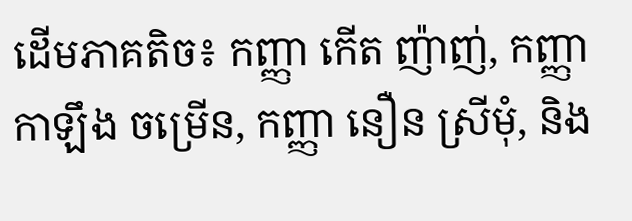ដើមភាគតិច៖ កញ្ញា កើត ញ៉ាញ់, កញ្ញា កាឡឹង ចម្រើន, កញ្ញា នឿន ស្រីមុំ, និង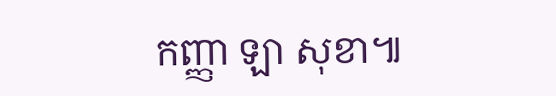កញ្ញា ឡា សុខា៕